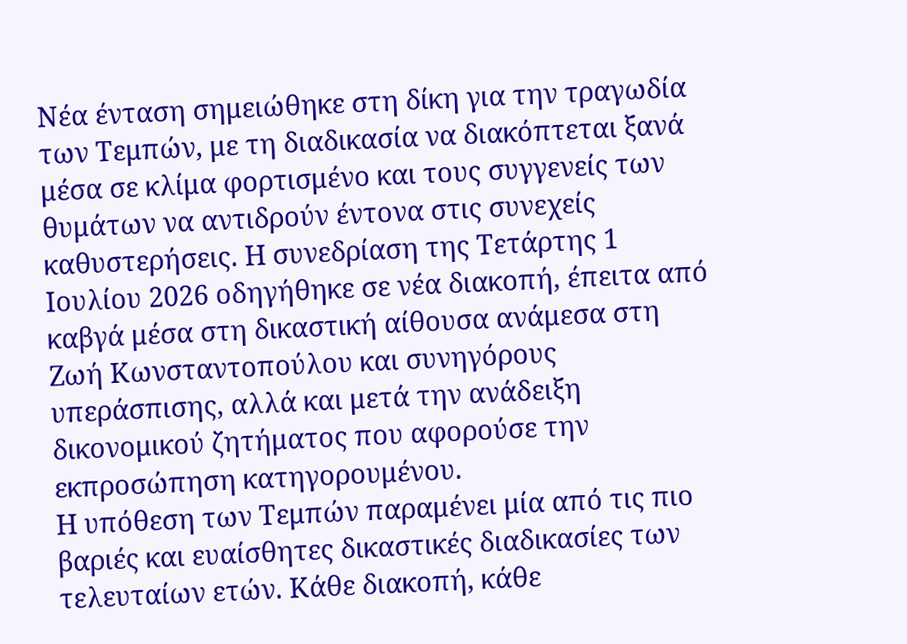Νέα ένταση σημειώθηκε στη δίκη για την τραγωδία των Τεμπών, με τη διαδικασία να διακόπτεται ξανά μέσα σε κλίμα φορτισμένο και τους συγγενείς των θυμάτων να αντιδρούν έντονα στις συνεχείς καθυστερήσεις. Η συνεδρίαση της Τετάρτης 1 Ιουλίου 2026 οδηγήθηκε σε νέα διακοπή, έπειτα από καβγά μέσα στη δικαστική αίθουσα ανάμεσα στη Ζωή Κωνσταντοπούλου και συνηγόρους υπεράσπισης, αλλά και μετά την ανάδειξη δικονομικού ζητήματος που αφορούσε την εκπροσώπηση κατηγορουμένου.
Η υπόθεση των Τεμπών παραμένει μία από τις πιο βαριές και ευαίσθητες δικαστικές διαδικασίες των τελευταίων ετών. Κάθε διακοπή, κάθε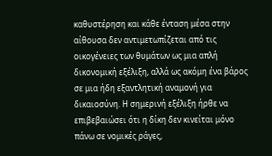καθυστέρηση και κάθε ένταση μέσα στην αίθουσα δεν αντιμετωπίζεται από τις οικογένειες των θυμάτων ως μια απλή δικονομική εξέλιξη, αλλά ως ακόμη ένα βάρος σε μια ήδη εξαντλητική αναμονή για δικαιοσύνη. Η σημερινή εξέλιξη ήρθε να επιβεβαιώσει ότι η δίκη δεν κινείται μόνο πάνω σε νομικές ράγες,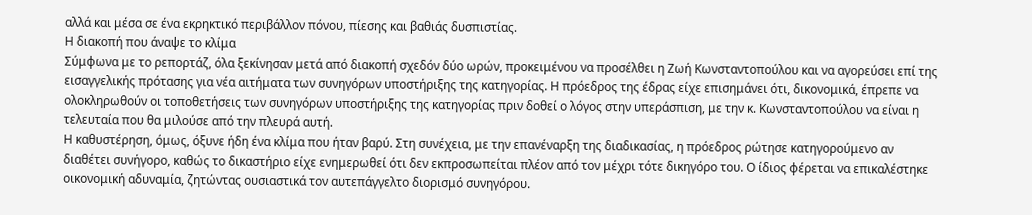αλλά και μέσα σε ένα εκρηκτικό περιβάλλον πόνου, πίεσης και βαθιάς δυσπιστίας.
Η διακοπή που άναψε το κλίμα
Σύμφωνα με το ρεπορτάζ, όλα ξεκίνησαν μετά από διακοπή σχεδόν δύο ωρών, προκειμένου να προσέλθει η Ζωή Κωνσταντοπούλου και να αγορεύσει επί της εισαγγελικής πρότασης για νέα αιτήματα των συνηγόρων υποστήριξης της κατηγορίας. Η πρόεδρος της έδρας είχε επισημάνει ότι, δικονομικά, έπρεπε να ολοκληρωθούν οι τοποθετήσεις των συνηγόρων υποστήριξης της κατηγορίας πριν δοθεί ο λόγος στην υπεράσπιση, με την κ. Κωνσταντοπούλου να είναι η τελευταία που θα μιλούσε από την πλευρά αυτή.
Η καθυστέρηση, όμως, όξυνε ήδη ένα κλίμα που ήταν βαρύ. Στη συνέχεια, με την επανέναρξη της διαδικασίας, η πρόεδρος ρώτησε κατηγορούμενο αν διαθέτει συνήγορο, καθώς το δικαστήριο είχε ενημερωθεί ότι δεν εκπροσωπείται πλέον από τον μέχρι τότε δικηγόρο του. Ο ίδιος φέρεται να επικαλέστηκε οικονομική αδυναμία, ζητώντας ουσιαστικά τον αυτεπάγγελτο διορισμό συνηγόρου.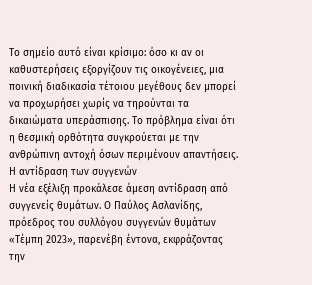Το σημείο αυτό είναι κρίσιμο: όσο κι αν οι καθυστερήσεις εξοργίζουν τις οικογένειες, μια ποινική διαδικασία τέτοιου μεγέθους δεν μπορεί να προχωρήσει χωρίς να τηρούνται τα δικαιώματα υπεράσπισης. Το πρόβλημα είναι ότι η θεσμική ορθότητα συγκρούεται με την ανθρώπινη αντοχή όσων περιμένουν απαντήσεις.
Η αντίδραση των συγγενών
Η νέα εξέλιξη προκάλεσε άμεση αντίδραση από συγγενείς θυμάτων. Ο Παύλος Ασλανίδης, πρόεδρος του συλλόγου συγγενών θυμάτων «Τέμπη 2023», παρενέβη έντονα, εκφράζοντας την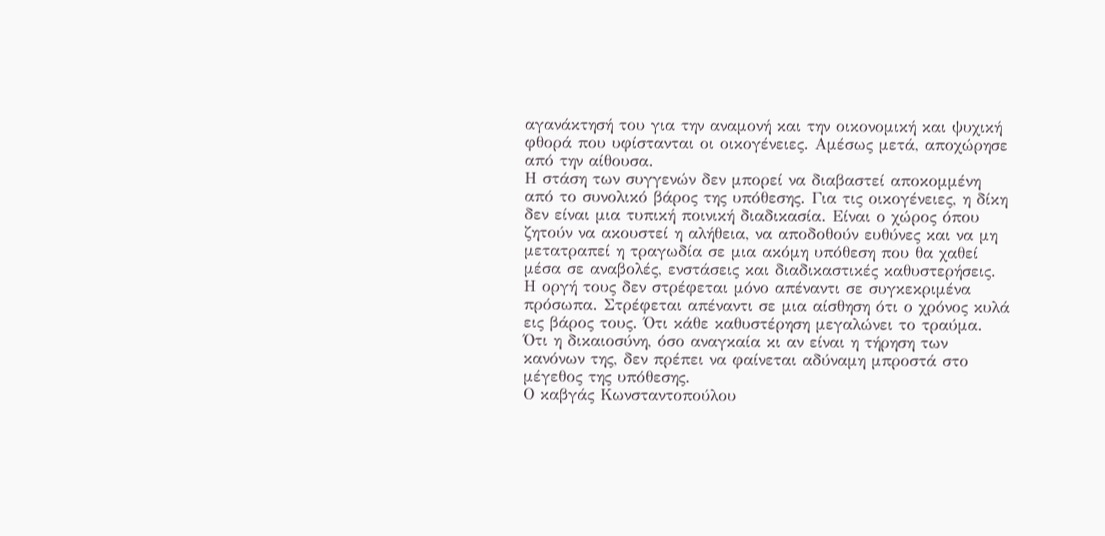αγανάκτησή του για την αναμονή και την οικονομική και ψυχική φθορά που υφίστανται οι οικογένειες. Αμέσως μετά, αποχώρησε από την αίθουσα.
Η στάση των συγγενών δεν μπορεί να διαβαστεί αποκομμένη από το συνολικό βάρος της υπόθεσης. Για τις οικογένειες, η δίκη δεν είναι μια τυπική ποινική διαδικασία. Είναι ο χώρος όπου ζητούν να ακουστεί η αλήθεια, να αποδοθούν ευθύνες και να μη μετατραπεί η τραγωδία σε μια ακόμη υπόθεση που θα χαθεί μέσα σε αναβολές, ενστάσεις και διαδικαστικές καθυστερήσεις.
Η οργή τους δεν στρέφεται μόνο απέναντι σε συγκεκριμένα πρόσωπα. Στρέφεται απέναντι σε μια αίσθηση ότι ο χρόνος κυλά εις βάρος τους. Ότι κάθε καθυστέρηση μεγαλώνει το τραύμα. Ότι η δικαιοσύνη, όσο αναγκαία κι αν είναι η τήρηση των κανόνων της, δεν πρέπει να φαίνεται αδύναμη μπροστά στο μέγεθος της υπόθεσης.
Ο καβγάς Κωνσταντοπούλου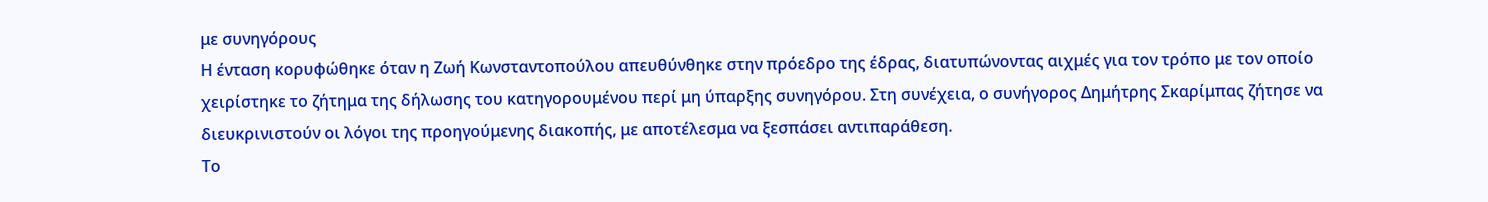με συνηγόρους
Η ένταση κορυφώθηκε όταν η Ζωή Κωνσταντοπούλου απευθύνθηκε στην πρόεδρο της έδρας, διατυπώνοντας αιχμές για τον τρόπο με τον οποίο χειρίστηκε το ζήτημα της δήλωσης του κατηγορουμένου περί μη ύπαρξης συνηγόρου. Στη συνέχεια, ο συνήγορος Δημήτρης Σκαρίμπας ζήτησε να διευκρινιστούν οι λόγοι της προηγούμενης διακοπής, με αποτέλεσμα να ξεσπάσει αντιπαράθεση.
Το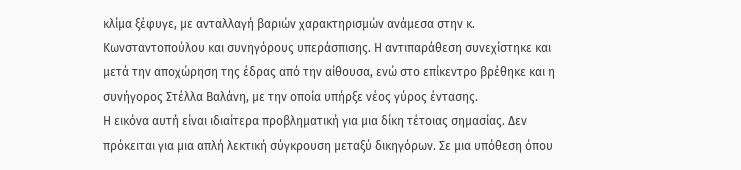κλίμα ξέφυγε, με ανταλλαγή βαριών χαρακτηρισμών ανάμεσα στην κ. Κωνσταντοπούλου και συνηγόρους υπεράσπισης. Η αντιπαράθεση συνεχίστηκε και μετά την αποχώρηση της έδρας από την αίθουσα, ενώ στο επίκεντρο βρέθηκε και η συνήγορος Στέλλα Βαλάνη, με την οποία υπήρξε νέος γύρος έντασης.
Η εικόνα αυτή είναι ιδιαίτερα προβληματική για μια δίκη τέτοιας σημασίας. Δεν πρόκειται για μια απλή λεκτική σύγκρουση μεταξύ δικηγόρων. Σε μια υπόθεση όπου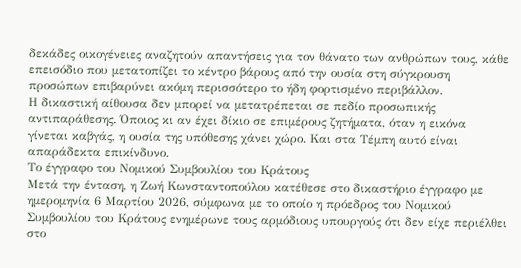δεκάδες οικογένειες αναζητούν απαντήσεις για τον θάνατο των ανθρώπων τους, κάθε επεισόδιο που μετατοπίζει το κέντρο βάρους από την ουσία στη σύγκρουση προσώπων επιβαρύνει ακόμη περισσότερο το ήδη φορτισμένο περιβάλλον.
Η δικαστική αίθουσα δεν μπορεί να μετατρέπεται σε πεδίο προσωπικής αντιπαράθεσης. Όποιος κι αν έχει δίκιο σε επιμέρους ζητήματα, όταν η εικόνα γίνεται καβγάς, η ουσία της υπόθεσης χάνει χώρο. Και στα Τέμπη αυτό είναι απαράδεκτα επικίνδυνο.
Το έγγραφο του Νομικού Συμβουλίου του Κράτους
Μετά την ένταση, η Ζωή Κωνσταντοπούλου κατέθεσε στο δικαστήριο έγγραφο με ημερομηνία 6 Μαρτίου 2026, σύμφωνα με το οποίο η πρόεδρος του Νομικού Συμβουλίου του Κράτους ενημέρωνε τους αρμόδιους υπουργούς ότι δεν είχε περιέλθει στο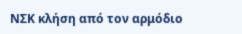ΝΣΚ κλήση από τον αρμόδιο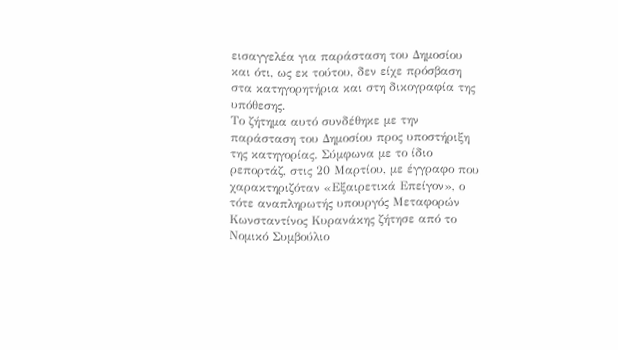εισαγγελέα για παράσταση του Δημοσίου και ότι, ως εκ τούτου, δεν είχε πρόσβαση στα κατηγορητήρια και στη δικογραφία της υπόθεσης.
Το ζήτημα αυτό συνδέθηκε με την παράσταση του Δημοσίου προς υποστήριξη της κατηγορίας. Σύμφωνα με το ίδιο ρεπορτάζ, στις 20 Μαρτίου, με έγγραφο που χαρακτηριζόταν «Εξαιρετικά Επείγον», ο τότε αναπληρωτής υπουργός Μεταφορών Κωνσταντίνος Κυρανάκης ζήτησε από το Νομικό Συμβούλιο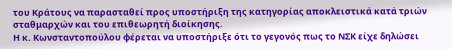του Κράτους να παρασταθεί προς υποστήριξη της κατηγορίας αποκλειστικά κατά τριών σταθμαρχών και του επιθεωρητή διοίκησης.
Η κ. Κωνσταντοπούλου φέρεται να υποστήριξε ότι το γεγονός πως το ΝΣΚ είχε δηλώσει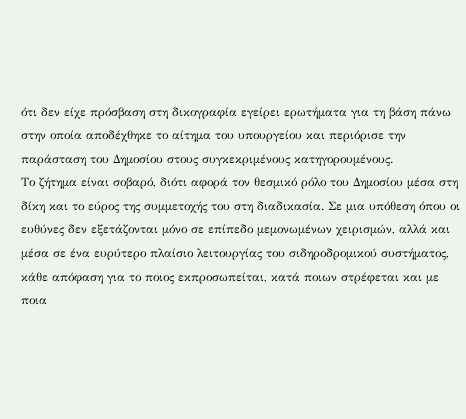ότι δεν είχε πρόσβαση στη δικογραφία εγείρει ερωτήματα για τη βάση πάνω στην οποία αποδέχθηκε το αίτημα του υπουργείου και περιόρισε την παράσταση του Δημοσίου στους συγκεκριμένους κατηγορουμένους.
Το ζήτημα είναι σοβαρό, διότι αφορά τον θεσμικό ρόλο του Δημοσίου μέσα στη δίκη και το εύρος της συμμετοχής του στη διαδικασία. Σε μια υπόθεση όπου οι ευθύνες δεν εξετάζονται μόνο σε επίπεδο μεμονωμένων χειρισμών, αλλά και μέσα σε ένα ευρύτερο πλαίσιο λειτουργίας του σιδηροδρομικού συστήματος, κάθε απόφαση για το ποιος εκπροσωπείται, κατά ποιων στρέφεται και με ποια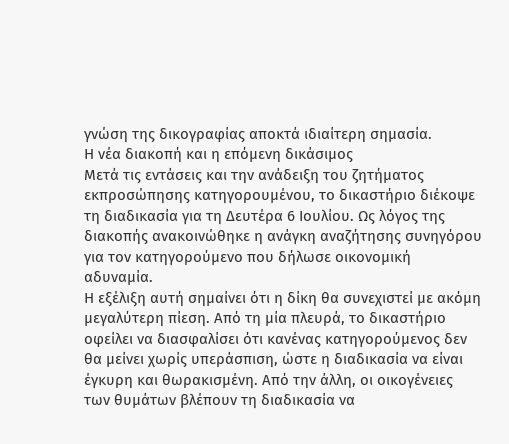γνώση της δικογραφίας αποκτά ιδιαίτερη σημασία.
Η νέα διακοπή και η επόμενη δικάσιμος
Μετά τις εντάσεις και την ανάδειξη του ζητήματος εκπροσώπησης κατηγορουμένου, το δικαστήριο διέκοψε τη διαδικασία για τη Δευτέρα 6 Ιουλίου. Ως λόγος της διακοπής ανακοινώθηκε η ανάγκη αναζήτησης συνηγόρου για τον κατηγορούμενο που δήλωσε οικονομική αδυναμία.
Η εξέλιξη αυτή σημαίνει ότι η δίκη θα συνεχιστεί με ακόμη μεγαλύτερη πίεση. Από τη μία πλευρά, το δικαστήριο οφείλει να διασφαλίσει ότι κανένας κατηγορούμενος δεν θα μείνει χωρίς υπεράσπιση, ώστε η διαδικασία να είναι έγκυρη και θωρακισμένη. Από την άλλη, οι οικογένειες των θυμάτων βλέπουν τη διαδικασία να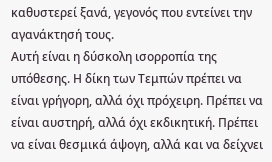καθυστερεί ξανά, γεγονός που εντείνει την αγανάκτησή τους.
Αυτή είναι η δύσκολη ισορροπία της υπόθεσης. Η δίκη των Τεμπών πρέπει να είναι γρήγορη, αλλά όχι πρόχειρη. Πρέπει να είναι αυστηρή, αλλά όχι εκδικητική. Πρέπει να είναι θεσμικά άψογη, αλλά και να δείχνει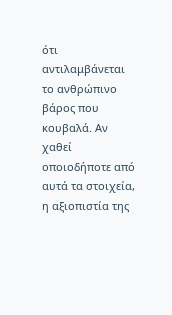ότι αντιλαμβάνεται το ανθρώπινο βάρος που κουβαλά. Αν χαθεί οποιοδήποτε από αυτά τα στοιχεία, η αξιοπιστία της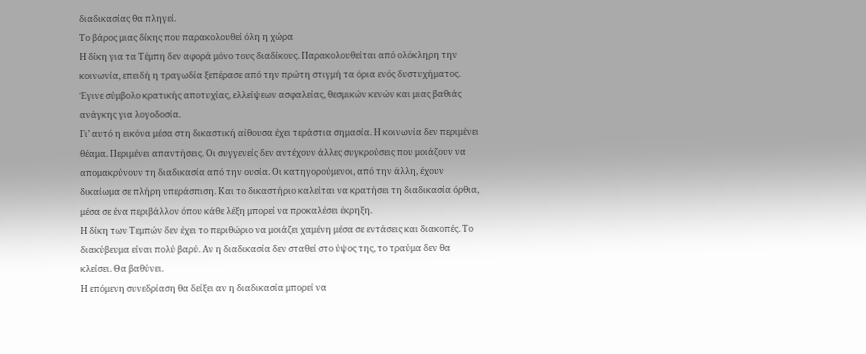διαδικασίας θα πληγεί.
Το βάρος μιας δίκης που παρακολουθεί όλη η χώρα
Η δίκη για τα Τέμπη δεν αφορά μόνο τους διαδίκους. Παρακολουθείται από ολόκληρη την κοινωνία, επειδή η τραγωδία ξεπέρασε από την πρώτη στιγμή τα όρια ενός δυστυχήματος. Έγινε σύμβολο κρατικής αποτυχίας, ελλείψεων ασφαλείας, θεσμικών κενών και μιας βαθιάς ανάγκης για λογοδοσία.
Γι’ αυτό η εικόνα μέσα στη δικαστική αίθουσα έχει τεράστια σημασία. Η κοινωνία δεν περιμένει θέαμα. Περιμένει απαντήσεις. Οι συγγενείς δεν αντέχουν άλλες συγκρούσεις που μοιάζουν να απομακρύνουν τη διαδικασία από την ουσία. Οι κατηγορούμενοι, από την άλλη, έχουν δικαίωμα σε πλήρη υπεράσπιση. Και το δικαστήριο καλείται να κρατήσει τη διαδικασία όρθια, μέσα σε ένα περιβάλλον όπου κάθε λέξη μπορεί να προκαλέσει έκρηξη.
Η δίκη των Τεμπών δεν έχει το περιθώριο να μοιάζει χαμένη μέσα σε εντάσεις και διακοπές. Το διακύβευμα είναι πολύ βαρύ. Αν η διαδικασία δεν σταθεί στο ύψος της, το τραύμα δεν θα κλείσει. Θα βαθύνει.
Η επόμενη συνεδρίαση θα δείξει αν η διαδικασία μπορεί να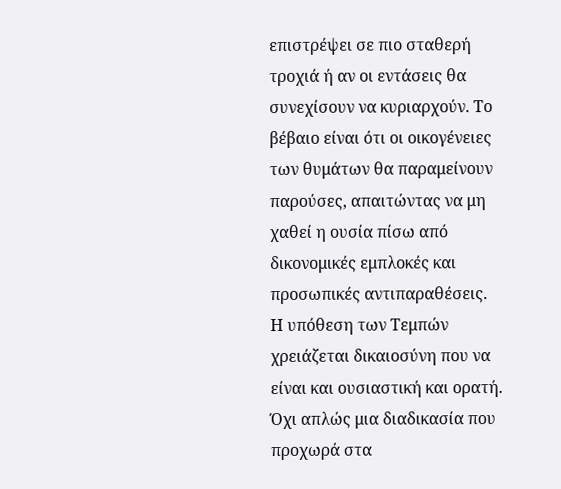επιστρέψει σε πιο σταθερή τροχιά ή αν οι εντάσεις θα συνεχίσουν να κυριαρχούν. Το βέβαιο είναι ότι οι οικογένειες των θυμάτων θα παραμείνουν παρούσες, απαιτώντας να μη χαθεί η ουσία πίσω από δικονομικές εμπλοκές και προσωπικές αντιπαραθέσεις.
Η υπόθεση των Τεμπών χρειάζεται δικαιοσύνη που να είναι και ουσιαστική και ορατή. Όχι απλώς μια διαδικασία που προχωρά στα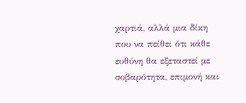χαρτιά, αλλά μια δίκη που να πείθει ότι κάθε ευθύνη θα εξεταστεί με σοβαρότητα, επιμονή και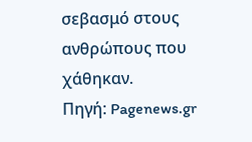σεβασμό στους ανθρώπους που χάθηκαν.
Πηγή: Pagenews.gr